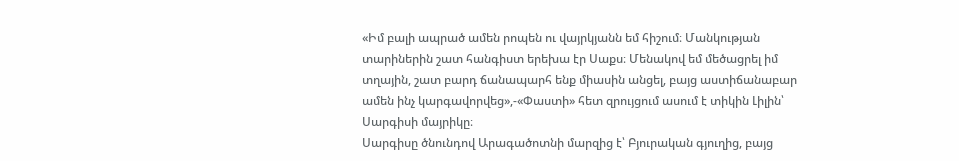«Իմ բալի ապրած ամեն րոպեն ու վայրկյանն եմ հիշում։ Մանկության տարիներին շատ հանգիստ երեխա էր Սաքս։ Մենակով եմ մեծացրել իմ տղային, շատ բարդ ճանապարհ ենք միասին անցել, բայց աստիճանաբար ամեն ինչ կարգավորվեց»,-«Փաստի» հետ զրույցում ասում է տիկին Լիլին՝ Սարգիսի մայրիկը։
Սարգիսը ծնունդով Արագածոտնի մարզից է՝ Բյուրական գյուղից, բայց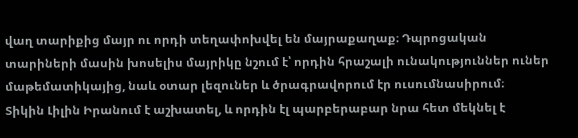վաղ տարիքից մայր ու որդի տեղափոխվել են մայրաքաղաք։ Դպրոցական տարիների մասին խոսելիս մայրիկը նշում է՝ որդին հրաշալի ունակություններ ուներ մաթեմատիկայից, նաև օտար լեզուներ և ծրագրավորում էր ուսումնասիրում։
Տիկին Լիլին Իրանում է աշխատել, և որդին էլ պարբերաբար նրա հետ մեկնել է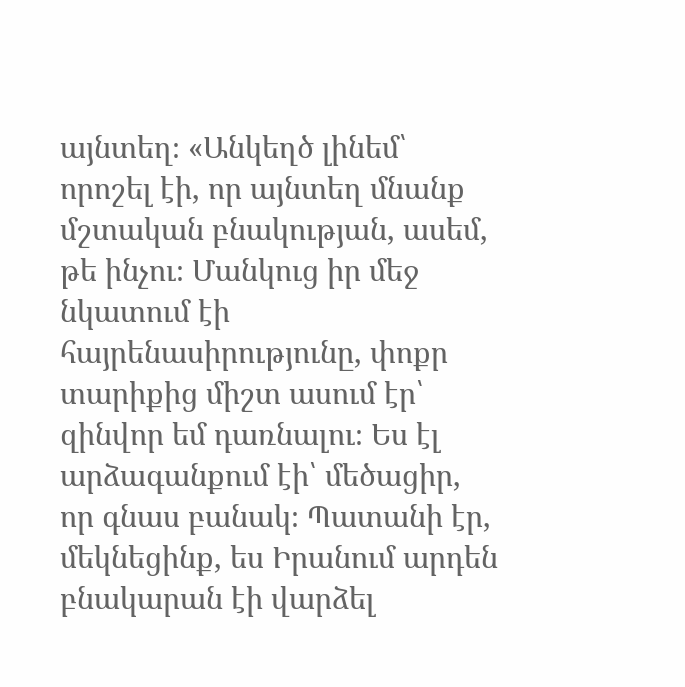այնտեղ։ «Անկեղծ լինեմ՝ որոշել էի, որ այնտեղ մնանք մշտական բնակության, ասեմ, թե ինչու։ Մանկուց իր մեջ նկատում էի հայրենասիրությունը, փոքր տարիքից միշտ ասում էր՝ զինվոր եմ դառնալու։ Ես էլ արձագանքում էի՝ մեծացիր, որ գնաս բանակ։ Պատանի էր, մեկնեցինք, ես Իրանում արդեն բնակարան էի վարձել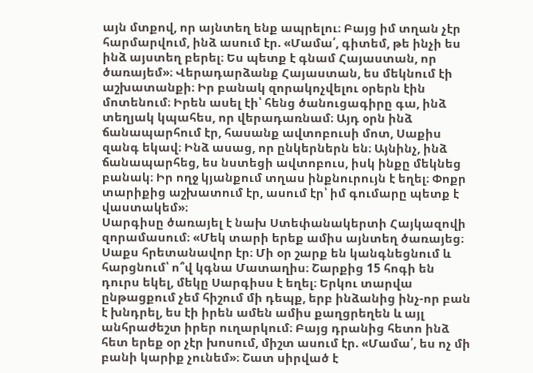այն մտքով, որ այնտեղ ենք ապրելու։ Բայց իմ տղան չէր հարմարվում, ինձ ասում էր. «Մամա՛, գիտեմ, թե ինչի ես ինձ այստեղ բերել։ Ես պետք է գնամ Հայաստան, որ ծառայեմ»։ Վերադարձանք Հայաստան, ես մեկնում էի աշխատանքի։ Իր բանակ զորակոչվելու օրերն էին մոտենում։ Իրեն ասել էի՝ հենց ծանուցագիրը գա, ինձ տեղյակ կպահես, որ վերադառնամ։ Այդ օրն ինձ ճանապարհում էր, հասանք ավտոբուսի մոտ, Սաքիս զանգ եկավ։ Ինձ ասաց, որ ընկերներն են։ Այնինչ, ինձ ճանապարհեց, ես նստեցի ավտոբուս, իսկ ինքը մեկնեց բանակ։ Իր ողջ կյանքում տղաս ինքնուրույն է եղել։ Փոքր տարիքից աշխատում էր, ասում էր՝ իմ գումարը պետք է վաստակեմ»։
Սարգիսը ծառայել է նախ Ստեփանակերտի Հայկազովի զորամասում։ «Մեկ տարի երեք ամիս այնտեղ ծառայեց։ Սաքս հրետանավոր էր։ Մի օր շարք են կանգնեցնում և հարցնում՝ ո՞վ կգնա Մատաղիս։ Շարքից 15 հոգի են դուրս եկել, մեկը Սարգիսս է եղել։ Երկու տարվա ընթացքում չեմ հիշում մի դեպք, երբ ինձանից ինչ-որ բան է խնդրել, ես էի իրեն ամեն ամիս քաղցրեղեն և այլ անհրաժեշտ իրեր ուղարկում։ Բայց դրանից հետո ինձ հետ երեք օր չէր խոսում, միշտ ասում էր. «Մամա՛, ես ոչ մի բանի կարիք չունեմ»։ Շատ սիրված է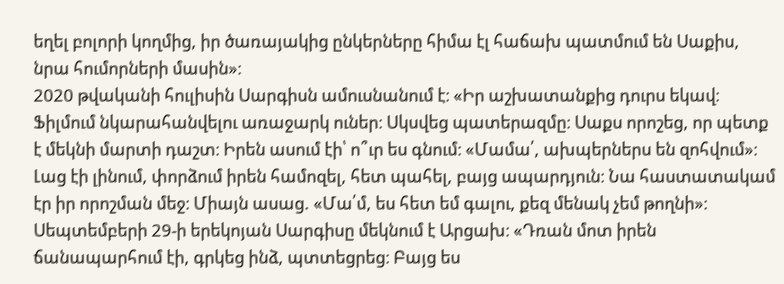եղել բոլորի կողմից, իր ծառայակից ընկերները հիմա էլ հաճախ պատմում են Սաքիս, նրա հումորների մասին»։
2020 թվականի հուլիսին Սարգիսն ամուսնանում է։ «Իր աշխատանքից դուրս եկավ։ Ֆիլմում նկարահանվելու առաջարկ ուներ։ Սկսվեց պատերազմը։ Սաքս որոշեց, որ պետք է մեկնի մարտի դաշտ։ Իրեն ասում էի՝ ո՞ւր ես գնում։ «Մամա՛, ախպերներս են զոհվում»։ Լաց էի լինում, փորձում իրեն համոզել, հետ պահել, բայց ապարդյուն։ Նա հաստատակամ էր իր որոշման մեջ։ Միայն ասաց. «Մա՛մ, ես հետ եմ գալու, քեզ մենակ չեմ թողնի»։
Սեպտեմբերի 29-ի երեկոյան Սարգիսը մեկնում է Արցախ։ «Դռան մոտ իրեն ճանապարհում էի, գրկեց ինձ, պտտեցրեց։ Բայց ես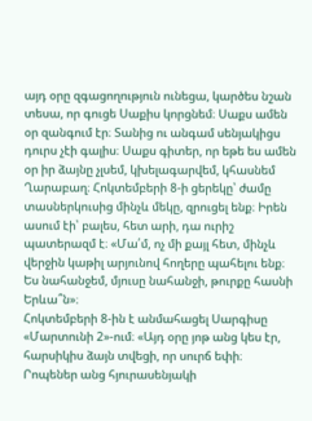այդ օրը զգացողություն ունեցա, կարծես նշան տեսա, որ գուցե Սաքիս կորցնեմ։ Սաքս ամեն օր զանգում էր։ Տանից ու անգամ սենյակիցս դուրս չէի գալիս։ Սաքս գիտեր, որ եթե ես ամեն օր իր ձայնը չլսեմ, կխելագարվեմ, կհասնեմ Ղարաբաղ։ Հոկտեմբերի 8-ի ցերեկը՝ ժամը տասներկուսից մինչև մեկը, զրուցել ենք։ Իրեն ասում էի՝ բալես, հետ արի, դա ուրիշ պատերազմ է։ «Մա՛մ, ոչ մի քայլ հետ, մինչև վերջին կաթիլ արյունով հողերը պահելու ենք։ Ես նահանջեմ, մյուսը նահանջի, թուրքը հասնի Երևա՞ն»։
Հոկտեմբերի 8-ին է անմահացել Սարգիսը «Մարտունի 2»-ում։ «Այդ օրը յոթ անց կես էր, հարսիկիս ձայն տվեցի, որ սուրճ եփի։ Րոպեներ անց հյուրասենյակի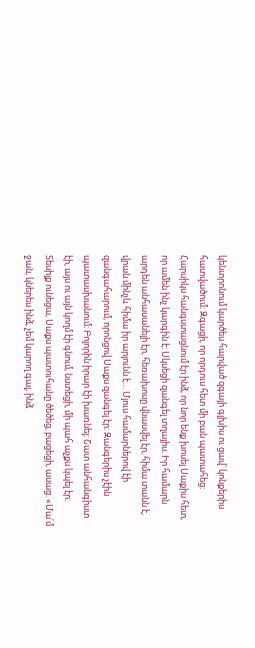կենտրոնում կարծես հարված զգայի գլխիս ու ցավ՝ կոնքերիս հատվածում։ Զգացի, որ որդուս հետ մի բան պատահեց։ Հարսիկս հանգստացնում էր ինձ, որ նոր ենք խոսել Սաքիս հետ, որ ամեն ինչ կարգին է։ Սկսեցի զանգել տղայիս։ Իր համարն արդեն անհասանելի էր, հեռախոսը վնասվել էր, հիմա տանն է, վրան մինչև հիմա իր արյունն է… Մյուս համարներով էի զանգահարում, որոնցով Սաքս զանգել էր։ Զանգերիս չէին պատասխանում։ Բոլորին իրար էի խառնել։ Շատ անհանգիստ էի, այս ու այն կողմ էի գնում, նստեցի, մի պահ աչքս կպել էր։ Տեսիլք ունեցա, Սաքս պատուհանը ծեծեց, բացեցի, ասաց. «Մա՛մ ջան, կներես ինձ, չեմ կարող գալ, ինձ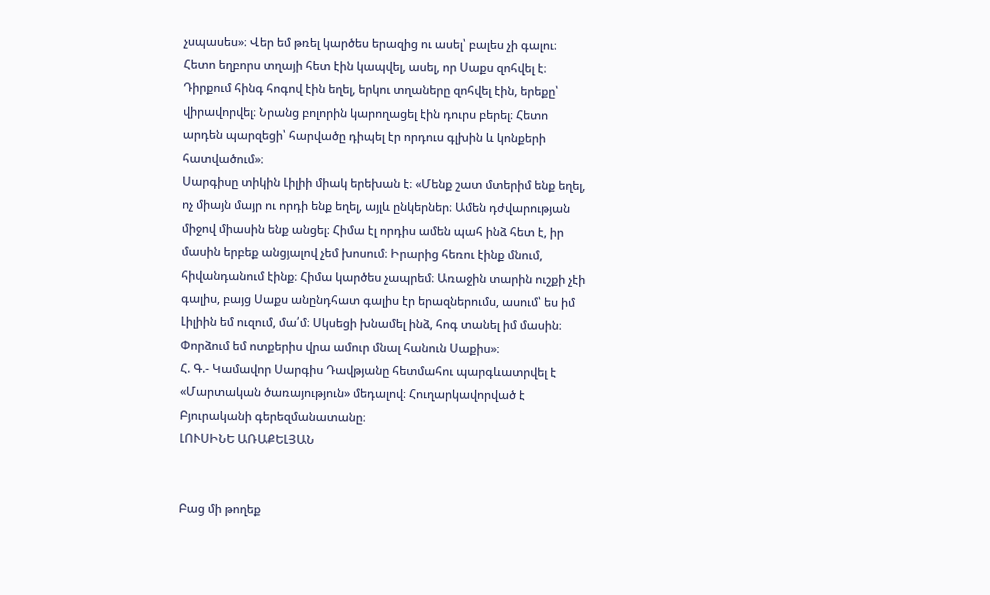չսպասես»։ Վեր եմ թռել կարծես երազից ու ասել՝ բալես չի գալու։ Հետո եղբորս տղայի հետ էին կապվել, ասել, որ Սաքս զոհվել է։ Դիրքում հինգ հոգով էին եղել, երկու տղաները զոհվել էին, երեքը՝ վիրավորվել։ Նրանց բոլորին կարողացել էին դուրս բերել։ Հետո արդեն պարզեցի՝ հարվածը դիպել էր որդուս գլխին և կոնքերի հատվածում»։
Սարգիսը տիկին Լիլիի միակ երեխան է։ «Մենք շատ մտերիմ ենք եղել, ոչ միայն մայր ու որդի ենք եղել, այլև ընկերներ։ Ամեն դժվարության միջով միասին ենք անցել։ Հիմա էլ որդիս ամեն պահ ինձ հետ է, իր մասին երբեք անցյալով չեմ խոսում։ Իրարից հեռու էինք մնում, հիվանդանում էինք։ Հիմա կարծես չապրեմ։ Առաջին տարին ուշքի չէի գալիս, բայց Սաքս անընդհատ գալիս էր երազներումս, ասում՝ ես իմ Լիլիին եմ ուզում, մա՛մ։ Սկսեցի խնամել ինձ, հոգ տանել իմ մասին։ Փորձում եմ ոտքերիս վրա ամուր մնալ հանուն Սաքիս»։
Հ. Գ.- Կամավոր Սարգիս Դավթյանը հետմահու պարգևատրվել է «Մարտական ծառայություն» մեդալով։ Հուղարկավորված է Բյուրականի գերեզմանատանը։
ԼՈՒՍԻՆԵ ԱՌԱՔԵԼՅԱՆ


Բաց մի թողեք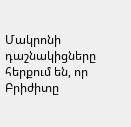Մակրոնի դաշնակիցները հերքում են, որ Բրիժիտը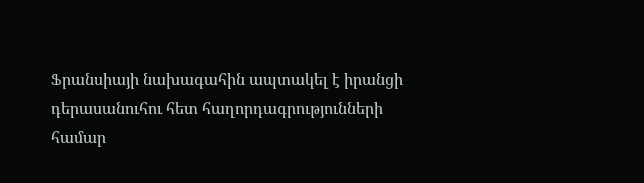Ֆրանսիայի նախագահին ապտակել է իրանցի դերասանուհու հետ հաղորդագրությունների համար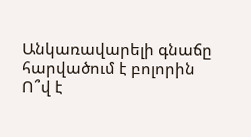Անկառավարելի գնաճը հարվածում է բոլորին
Ո՞վ է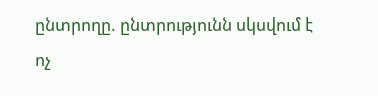ընտրողը. ընտրությունն սկսվում է ոչ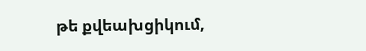թե քվեախցիկում,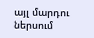այլ մարդու ներսում